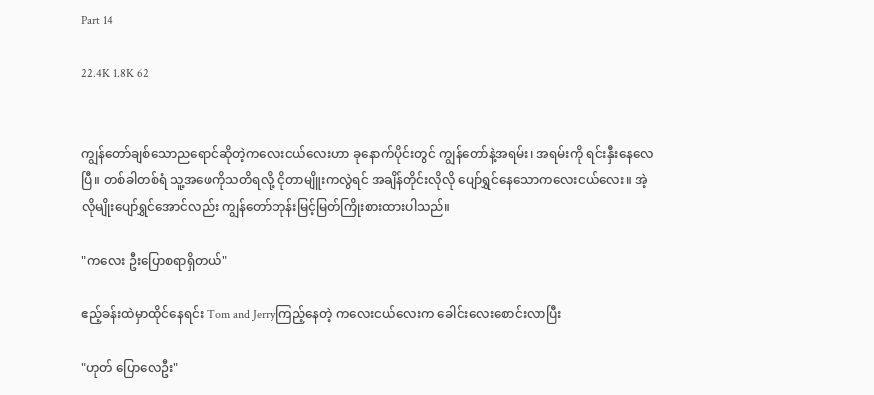Part 14

22.4K 1.8K 62


ကျွန်တော်ချစ်သောညရောင်ဆိုတဲ့ကလေးငယ်လေးဟာ ခုနောက်ပိုင်းတွင် ကျွန်တော်နဲ့အရမ်း၊ အရမ်းကို ရင်းနှီးနေလေပြီ။ တစ်ခါတစ်ရံ သူ့အဖေကိုသတိရလို့ ငိုတာမျိူးကလွဲရင် အချိန်တိုင်းလိုလို ပျော်ရွှင်နေသောကလေးငယ်လေး။ အဲ့လိုမျိုးပျော်ရွှင်အောင်လည်း ကျွန်‌တော်ဘုန်းမြင့်မြတ်ကြိုးစားထားပါသည်။

"ကလေး ဦးပြောစရာရှိတယ်"

ဧည့်ခန်းထဲမှာထိုင်နေရင်း Tom and Jerryကြည့်နေတဲ့ ကလေးငယ်လေးက ခေါင်းလေးစောင်းလာပြီး

"ဟုတ် ပြောလေဦး"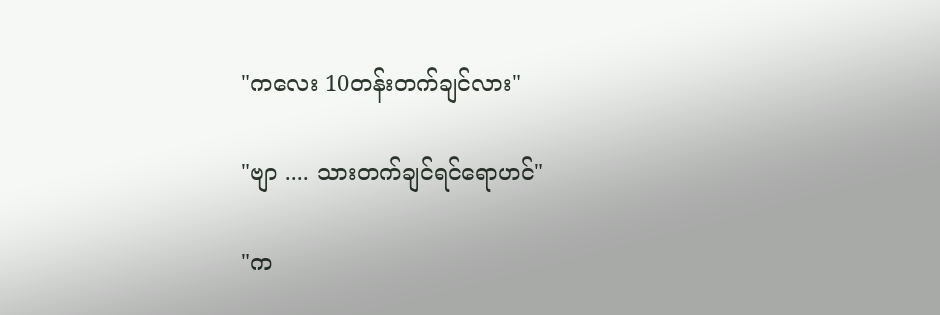"ကလေး 10တန်းတက်ချင်လား"

"ဗျာ .... သားတက်ချင်ရင်ရောဟင်"

"က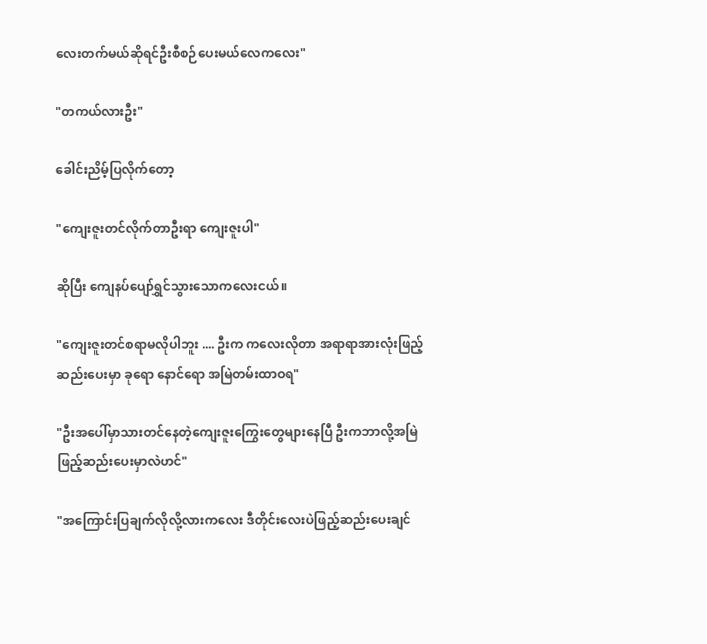လေးတက်မယ်ဆိုရင်ဦးစီစဉ်ပေးမယ်လေကလေး"

"တကယ်လားဦး"

ခေါင်းညိမ့်ပြလိုက်တော့

"ကျေးဇူးတင်လိုက်တာဦးရာ ကျေးဇူးပါ"

ဆိုပြီး ကျေနပ်ပျော်ရွှင်သွားသောကလေးငယ်။

"ကျေးဇူးတင်စရာမလိုပါဘူး .... ဦးက ကလေးလိုတာ အရာရာအားလုံးဖြည့်ဆည်းပေးမှာ ခုရော နောင်ရော အမြဲတမ်းထာဝရ"

"ဦးအပေါ်မှာသားတင်နေတဲ့ကျေးဇူးကြွေးတွေများနေပြီ ဦးကဘာလို့အမြဲဖြည့်ဆည်းပေးမှာလဲဟင်"

"အကြောင်းပြချက်လိုလို့လားကလေး ဒီတိုင်းလေးပဲဖြည့်ဆည်းပေးချင်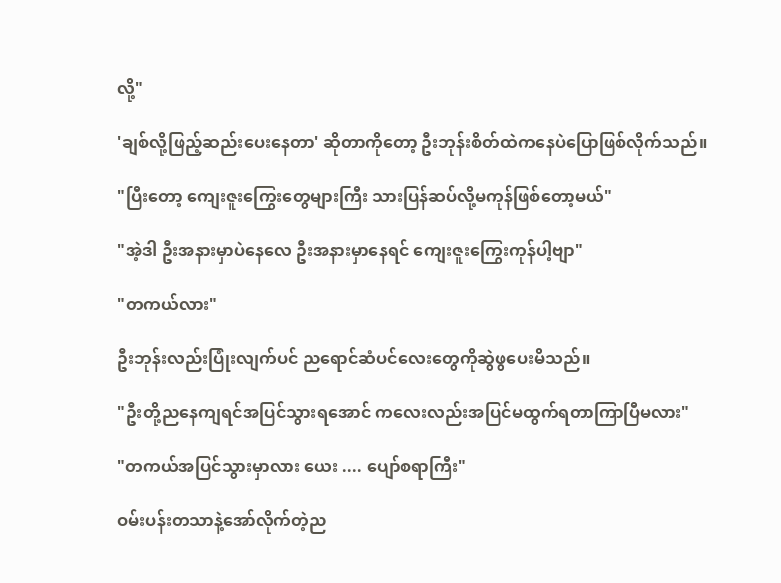လို့"

'ချစ်လို့ဖြည့်ဆည်းပေးနေတာ' ဆိုတာကိုတော့ ဦးဘုန်းစိတ်ထဲကနေပဲပြောဖြစ်လိုက်သည်။

"ပြီးတော့ ကျေးဇူးကြွေးတွေများကြီး သားပြန်ဆပ်လို့မကုန်ဖြစ်တော့မယ်"

"အဲ့ဒါ ဦးအနားမှာပဲနေလေ ဦးအနားမှာနေရင် ကျေးဇူးကြွေးကုန်ပါ့ဗျာ"

"တကယ်လား"

ဦးဘုန်းလည်းပြုံးလျက်ပင် ညရောင်ဆံပင်လေးတွေကိုဆွဲဖွပေးမိသည်။

"ဦးတို့ညနေကျရင်အပြင်သွားရအောင် ကလေးလည်းအပြင်မထွက်ရတာကြာပြီမလား"

"တကယ်အပြင်သွားမှာလား ယေး .... ပျော်စရာကြီး"

ဝမ်းပန်းတသာနဲ့အော်လိုက်တဲ့ည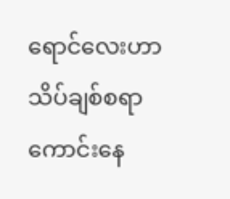ရောင်လေးဟာ သိပ်ချစ်စရာကောင်းနေ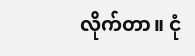လိုက်တာ။ ငုံ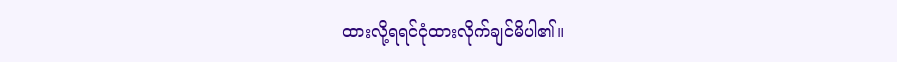ထားလို့ရရင်ငုံထားလိုက်ချင်မိပါ၏။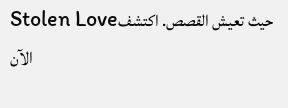Stolen Loveحيث تعيش القصص. اكتشف الآن